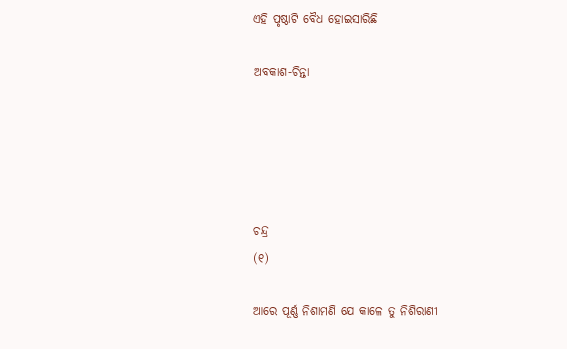ଏହି ପୃଷ୍ଠାଟି ବୈଧ ହୋଇସାରିଛି

ଅବକାଶ-ଚିନ୍ତା





ଚନ୍ଦ୍ର
(୧)

ଆରେ ପୂର୍ଣ୍ଣ ନିଶାମଣି ଯେ କାଳେ ତୁ ନିଶିରାଣୀ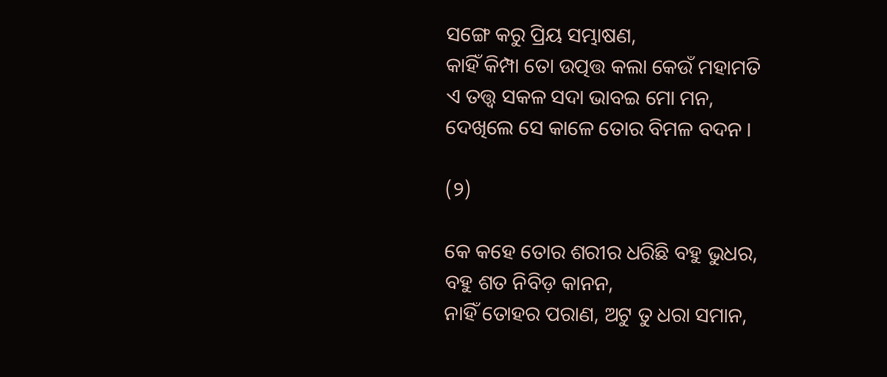ସଙ୍ଗେ କରୁ ପ୍ରିୟ ସମ୍ଭାଷଣ,
କାହିଁ କିମ୍ପା ତୋ ଉତ୍ପତ୍ତ କଲା କେଉଁ ମହାମତି
ଏ ତତ୍ତ୍ୱ ସକଳ ସଦା ଭାବଇ ମୋ ମନ,
ଦେଖିଲେ ସେ କାଳେ ତୋର ବିମଳ ବଦନ ।

(୨)

କେ କହେ ତୋର ଶରୀର ଧରିଛି ବହୁ ଭୁଧର,
ବହୁ ଶତ ନିବିଡ଼ କାନନ,
ନାହିଁ ତୋହର ପରାଣ, ଅଟୁ ତୁ ଧରା ସମାନ,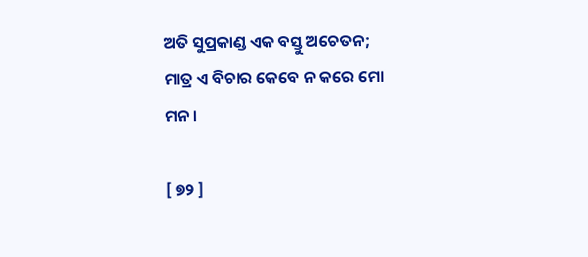ଅତି ସୁପ୍ରକାଣ୍ଡ ଏକ ବସ୍ତୁ ଅଚେତନ;
ମାତ୍ର ଏ ବିଚାର କେବେ ନ କରେ ମୋ ମନ ।

[ ୭୨ ]